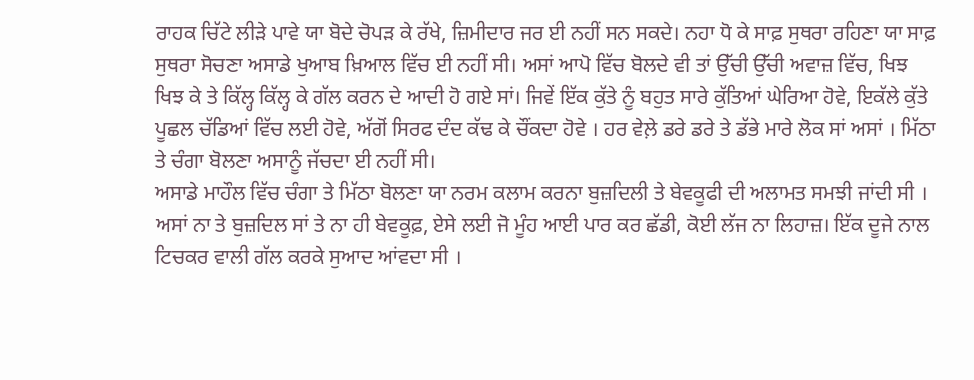ਰਾਹਕ ਚਿੱਟੇ ਲੀੜੇ ਪਾਵੇ ਯਾ ਬੋਦੇ ਚੋਪੜ ਕੇ ਰੱਖੇ, ਜ਼ਿਮੀਦਾਰ ਜਰ ਈ ਨਹੀਂ ਸਨ ਸਕਦੇ। ਨਹਾ ਧੋ ਕੇ ਸਾਫ਼ ਸੁਥਰਾ ਰਹਿਣਾ ਯਾ ਸਾਫ਼ ਸੁਥਰਾ ਸੋਚਣਾ ਅਸਾਡੇ ਖੁਆਬ ਖ਼ਿਆਲ ਵਿੱਚ ਈ ਨਹੀਂ ਸੀ। ਅਸਾਂ ਆਪੋ ਵਿੱਚ ਬੋਲਦੇ ਵੀ ਤਾਂ ਉੱਚੀ ਉੱਚੀ ਅਵਾਜ਼ ਵਿੱਚ, ਖਿਝ ਖਿਝ ਕੇ ਤੇ ਕਿੱਲ੍ਹ ਕਿੱਲ੍ਹ ਕੇ ਗੱਲ ਕਰਨ ਦੇ ਆਦੀ ਹੋ ਗਏ ਸਾਂ। ਜਿਵੇਂ ਇੱਕ ਕੁੱਤੇ ਨੂੰ ਬਹੁਤ ਸਾਰੇ ਕੁੱਤਿਆਂ ਘੇਰਿਆ ਹੋਵੇ, ਇਕੱਲੇ ਕੁੱਤੇ ਪੂਛਲ ਚੱਡਿਆਂ ਵਿੱਚ ਲਈ ਹੋਵੇ, ਅੱਗੋਂ ਸਿਰਫ ਦੰਦ ਕੱਢ ਕੇ ਚੌਂਕਦਾ ਹੋਵੇ । ਹਰ ਵੇਲ਼ੇ ਡਰੇ ਡਰੇ ਤੇ ਡੱਭੇ ਮਾਰੇ ਲੋਕ ਸਾਂ ਅਸਾਂ । ਮਿੱਠਾ ਤੇ ਚੰਗਾ ਬੋਲਣਾ ਅਸਾਨੂੰ ਜੱਚਦਾ ਈ ਨਹੀਂ ਸੀ।
ਅਸਾਡੇ ਮਾਹੌਲ ਵਿੱਚ ਚੰਗਾ ਤੇ ਮਿੱਠਾ ਬੋਲਣਾ ਯਾ ਨਰਮ ਕਲਾਮ ਕਰਨਾ ਬੁਜ਼ਦਿਲੀ ਤੇ ਬੇਵਕੂਫੀ ਦੀ ਅਲਾਮਤ ਸਮਝੀ ਜਾਂਦੀ ਸੀ । ਅਸਾਂ ਨਾ ਤੇ ਬੁਜ਼ਦਿਲ ਸਾਂ ਤੇ ਨਾ ਹੀ ਬੇਵਕੂਫ਼, ਏਸੇ ਲਈ ਜੋ ਮੂੰਹ ਆਈ ਪਾਰ ਕਰ ਛੱਡੀ, ਕੋਈ ਲੱਜ ਨਾ ਲਿਹਾਜ਼। ਇੱਕ ਦੂਜੇ ਨਾਲ ਟਿਚਕਰ ਵਾਲੀ ਗੱਲ ਕਰਕੇ ਸੁਆਦ ਆਂਵਦਾ ਸੀ ।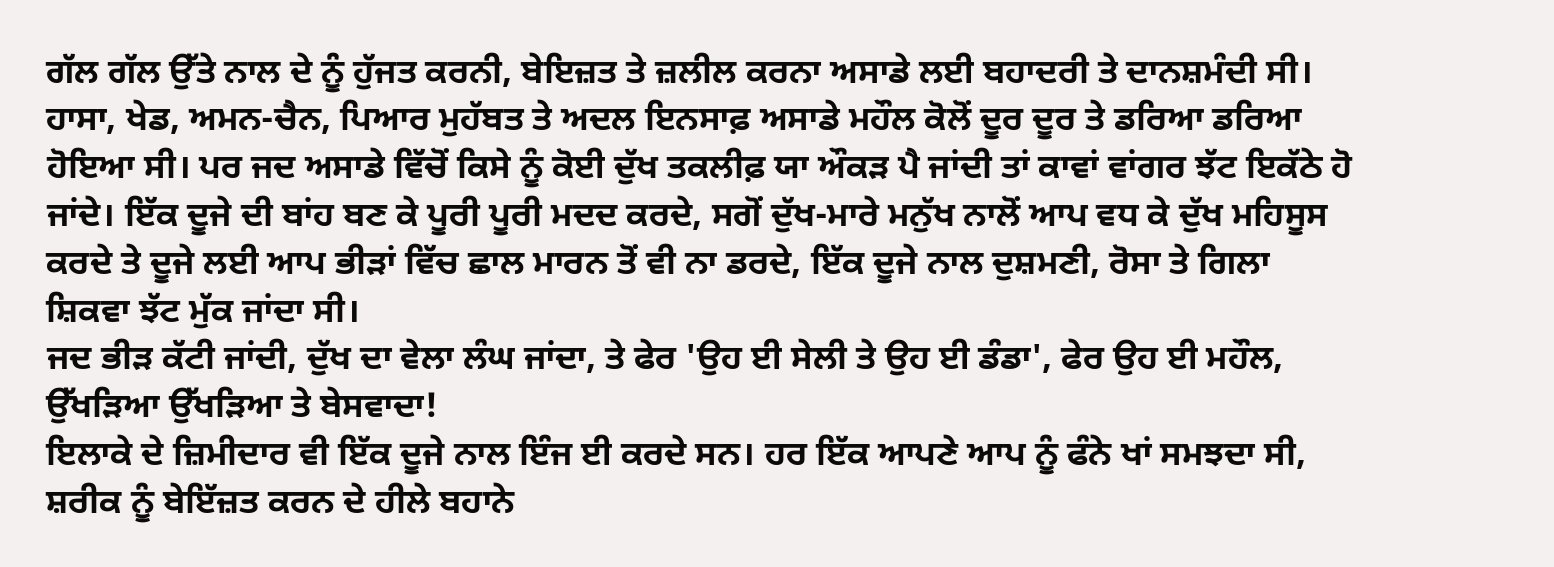ਗੱਲ ਗੱਲ ਉੱਤੇ ਨਾਲ ਦੇ ਨੂੰ ਹੁੱਜਤ ਕਰਨੀ, ਬੇਇਜ਼ਤ ਤੇ ਜ਼ਲੀਲ ਕਰਨਾ ਅਸਾਡੇ ਲਈ ਬਹਾਦਰੀ ਤੇ ਦਾਨਸ਼ਮੰਦੀ ਸੀ। ਹਾਸਾ, ਖੇਡ, ਅਮਨ-ਚੈਨ, ਪਿਆਰ ਮੁਹੱਬਤ ਤੇ ਅਦਲ ਇਨਸਾਫ਼ ਅਸਾਡੇ ਮਹੌਲ ਕੋਲੋਂ ਦੂਰ ਦੂਰ ਤੇ ਡਰਿਆ ਡਰਿਆ ਹੋਇਆ ਸੀ। ਪਰ ਜਦ ਅਸਾਡੇ ਵਿੱਚੋਂ ਕਿਸੇ ਨੂੰ ਕੋਈ ਦੁੱਖ ਤਕਲੀਫ਼ ਯਾ ਔਕੜ ਪੈ ਜਾਂਦੀ ਤਾਂ ਕਾਵਾਂ ਵਾਂਗਰ ਝੱਟ ਇਕੱਠੇ ਹੋ ਜਾਂਦੇ। ਇੱਕ ਦੂਜੇ ਦੀ ਬਾਂਹ ਬਣ ਕੇ ਪੂਰੀ ਪੂਰੀ ਮਦਦ ਕਰਦੇ, ਸਗੋਂ ਦੁੱਖ-ਮਾਰੇ ਮਨੁੱਖ ਨਾਲੋਂ ਆਪ ਵਧ ਕੇ ਦੁੱਖ ਮਹਿਸੂਸ ਕਰਦੇ ਤੇ ਦੂਜੇ ਲਈ ਆਪ ਭੀੜਾਂ ਵਿੱਚ ਛਾਲ ਮਾਰਨ ਤੋਂ ਵੀ ਨਾ ਡਰਦੇ, ਇੱਕ ਦੂਜੇ ਨਾਲ ਦੁਸ਼ਮਣੀ, ਰੋਸਾ ਤੇ ਗਿਲਾ ਸ਼ਿਕਵਾ ਝੱਟ ਮੁੱਕ ਜਾਂਦਾ ਸੀ।
ਜਦ ਭੀੜ ਕੱਟੀ ਜਾਂਦੀ, ਦੁੱਖ ਦਾ ਵੇਲਾ ਲੰਘ ਜਾਂਦਾ, ਤੇ ਫੇਰ 'ਉਹ ਈ ਸੇਲੀ ਤੇ ਉਹ ਈ ਡੰਡਾ', ਫੇਰ ਉਹ ਈ ਮਹੌਲ, ਉੱਖੜਿਆ ਉੱਖੜਿਆ ਤੇ ਬੇਸਵਾਦਾ!
ਇਲਾਕੇ ਦੇ ਜ਼ਿਮੀਦਾਰ ਵੀ ਇੱਕ ਦੂਜੇ ਨਾਲ ਇੰਜ ਈ ਕਰਦੇ ਸਨ। ਹਰ ਇੱਕ ਆਪਣੇ ਆਪ ਨੂੰ ਫੰਨੇ ਖਾਂ ਸਮਝਦਾ ਸੀ, ਸ਼ਰੀਕ ਨੂੰ ਬੇਇੱਜ਼ਤ ਕਰਨ ਦੇ ਹੀਲੇ ਬਹਾਨੇ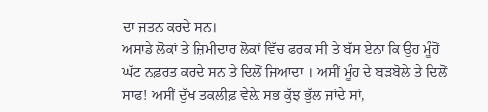ਦਾ ਜਤਨ ਕਰਦੇ ਸਨ।
ਅਸਾਡੇ ਲੋਕਾਂ ਤੇ ਜ਼ਿਮੀਦਾਰ ਲੋਕਾਂ ਵਿੱਚ ਫਰਕ ਸੀ ਤੇ ਬੱਸ ਏਨਾ ਕਿ ਉਹ ਮੂੰਹੋਂ ਘੱਟ ਨਫ਼ਰਤ ਕਰਦੇ ਸਨ ਤੇ ਦਿਲੋਂ ਜਿਆਦਾ । ਅਸੀਂ ਮੂੰਹ ਦੇ ਬੜਬੋਲੇ ਤੇ ਦਿਲੋਂ ਸਾਫ! ਅਸੀਂ ਦੁੱਖ ਤਕਲੀਫ਼ ਵੇਲ਼ੇ ਸਭ ਕੁੱਝ ਭੁੱਲ ਜਾਂਦੇ ਸਾਂ,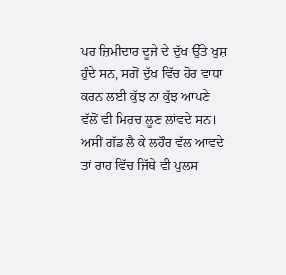ਪਰ ਜ਼ਿਮੀਦਾਰ ਦੂਜੇ ਦੇ ਦੁੱਖ ਉੱਤੇ ਖੁਸ਼ ਹੁੰਦੇ ਸਨ, ਸਗੋਂ ਦੁੱਖ ਵਿੱਚ ਹੋਰ ਵਾਧਾ ਕਰਨ ਲਈ ਕੁੱਝ ਨਾ ਕੁੱਝ ਆਪਣੇ ਵੱਲੋਂ ਵੀ ਮਿਰਚ ਲੂਣ ਲਾਂਵਦੇ ਸਨ।
ਅਸੀਂ ਗੱਡ ਲੈ ਕੇ ਲਹੌਰ ਵੱਲ ਆਵਦੇ ਤਾਂ ਰਾਹ ਵਿੱਚ ਜਿੱਥੇ ਵੀ ਪੁਲਸ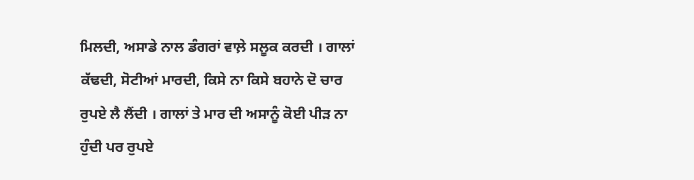ਮਿਲਦੀ, ਅਸਾਡੇ ਨਾਲ ਡੰਗਰਾਂ ਵਾਲ਼ੇ ਸਲੂਕ ਕਰਦੀ । ਗਾਲਾਂ ਕੱਢਦੀ, ਸੋਟੀਆਂ ਮਾਰਦੀ, ਕਿਸੇ ਨਾ ਕਿਸੇ ਬਹਾਨੇ ਦੋ ਚਾਰ ਰੁਪਏ ਲੈ ਲੈਂਦੀ । ਗਾਲਾਂ ਤੇ ਮਾਰ ਦੀ ਅਸਾਨੂੰ ਕੋਈ ਪੀੜ ਨਾ ਹੁੰਦੀ ਪਰ ਰੁਪਏ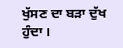ਖੁੱਸਣ ਦਾ ਬੜਾ ਦੁੱਖ ਹੁੰਦਾ ।